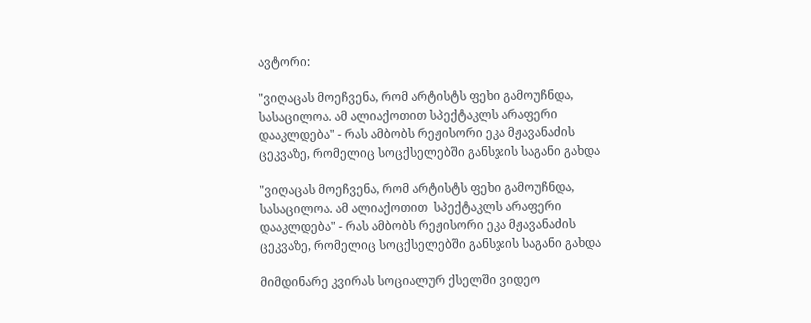ავტორი:

"ვიღაცას მოეჩვენა, რომ არტისტს ფეხი გამოუჩნდა, სასაცილოა. ამ ალიაქოთით სპექტაკლს არაფერი დააკლდება" - რას ამბობს რეჟისორი ეკა მჟავანაძის ცეკვაზე, რომელიც სოცქსელებში განსჯის საგანი გახდა

"ვიღაცას მოეჩვენა, რომ არტისტს ფეხი გამოუჩნდა, სასაცილოა. ამ ალიაქოთით  სპექტაკლს არაფერი დააკლდება" - რას ამბობს რეჟისორი ეკა მჟავანაძის ცეკვაზე, რომელიც სოცქსელებში განსჯის საგანი გახდა

მიმდინარე კვირას სოციალურ ქსელში ვიდეო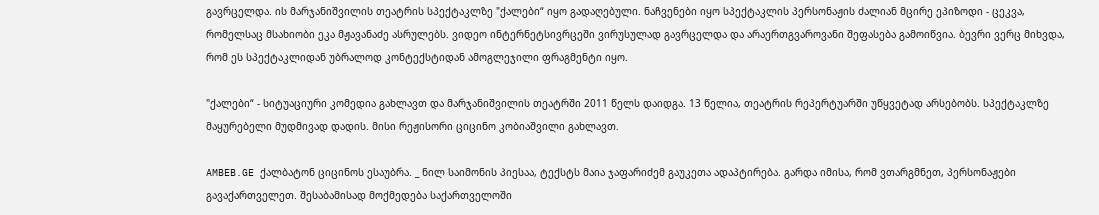გავრცელდა. ის მარჯანიშვილის თეატრის სპექტაკლზე "ქალები“ იყო გადაღებული. ნაჩვენები იყო სპექტაკლის პერსონაჟის ძალიან მცირე ეპიზოდი - ცეკვა, რომელსაც მსახიობი ეკა მჟავანაძე ასრულებს. ვიდეო ინტერნეტსივრცეში ვირუსულად გავრცელდა და არაერთგვაროვანი შეფასება გამოიწვია. ბევრი ვერც მიხვდა, რომ ეს სპექტაკლიდან უბრალოდ კონტექსტიდან ამოგლეჯილი ფრაგმენტი იყო.

"ქალები“ - სიტუაციური კომედია გახლავთ და მარჯანიშვილის თეატრში 2011 წელს დაიდგა. 13 წელია, თეატრის რეპერტუარში უწყვეტად არსებობს. სპექტაკლზე მაყურებელი მუდმივად დადის. მისი რეჟისორი ციცინო კობიაშვილი გახლავთ.

AMBEB.GE ქალბატონ ციცინოს ესაუბრა. _ ნილ საიმონის პიესაა, ტექსტს მაია ჯაფარიძემ გაუკეთა ადაპტირება. გარდა იმისა, რომ ვთარგმნეთ, პერსონაჟები გავაქართველეთ. შესაბამისად მოქმედება საქართველოში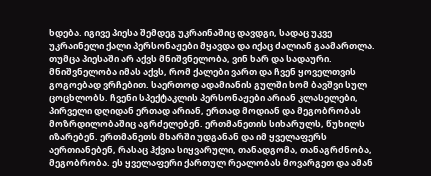ხდება. იგივე პიესა შემდეგ უკრაინაშიც დავდგი, სადაც უკვე უკრაინელი ქალი პერსონაჟები მყავდა და იქაც ძალიან გაამართლა. თუმცა პიესაში არ აქვს მნიშვნელობა, ვინ ხარ და სადაური. მნიშვნელობა იმას აქვს, რომ ქალები ვართ და ჩვენ ყოველთვის გოგოებად ვრჩებით. საერთოდ ადამიანის გულში ხომ ბავშვი სულ ცოცხლობს. ჩვენი სპექტაკლის პერსონაჟები არიან კლასელები, პირველი დღიდან ერთად არიან, ერთად მოდიან და მეგობრობას მოზრდილობაშიც აგრძელებენ. ერთმანეთის სიხარულს, წუხილს იზარებენ. ერთმანეთს მხარში უდგანან და იმ ყველაფერს აერთიანებენ, რასაც ჰქვია სიყვარული, თანადგომა, თანაგრძნობა, მეგობრობა. ეს ყველაფერი ქართულ რეალობას მოვარგეთ და ამან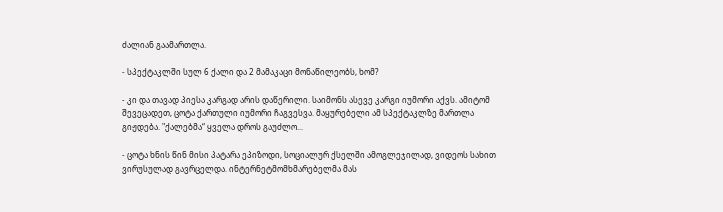ძალიან გაამართლა.

- სპექტაკლში სულ 6 ქალი და 2 მამაკაცი მონაწილეობს, ხომ?

- კი და თავად პიესა კარგად არის დაწერილი. საიმონს ასევე კარგი იუმორი აქვს. ამიტომ შევეცადეთ, ცოტა ქართული იუმორი ჩაგვესვა. მაყურებელი ამ სპექტაკლზე მართლა გიჟდება. "ქალებმა“ ყველა დროს გაუძლო...

- ცოტა ხნის წინ მისი პატარა ეპიზოდი, სოციალურ ქსელში ამოგლეჯილად, ვიდეოს სახით ვირუსულად გავრცელდა. ინტერნეტმომხმარებელმა მას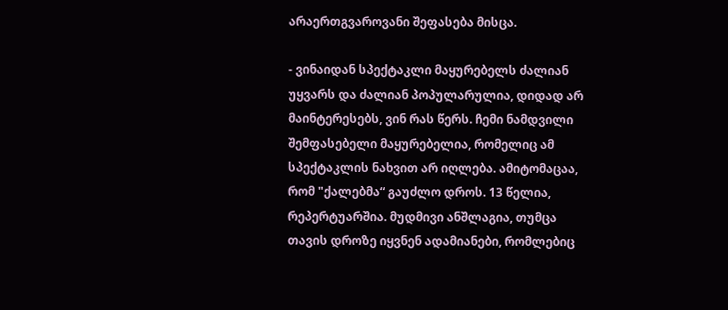არაერთგვაროვანი შეფასება მისცა.

- ვინაიდან სპექტაკლი მაყურებელს ძალიან უყვარს და ძალიან პოპულარულია, დიდად არ მაინტერესებს, ვინ რას წერს. ჩემი ნამდვილი შემფასებელი მაყურებელია, რომელიც ამ სპექტაკლის ნახვით არ იღლება. ამიტომაცაა, რომ "ქალებმა“ გაუძლო დროს. 13 წელია, რეპერტუარშია. მუდმივი ანშლაგია, თუმცა თავის დროზე იყვნენ ადამიანები, რომლებიც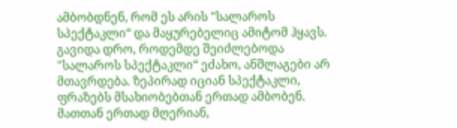ამბობდნენ, რომ ეს არის "სალაროს სპექტაკლი“ და მაყურებელიც ამიტომ ჰყავს. გავიდა დრო, როდემდე შეიძლებოდა "სალაროს სპექტაკლი“ ეძახო, ანშლაგები არ მთავრდება. ზეპირად იციან სპექტაკლი, ფრაზებს მსახიობებთან ერთად ამბობენ. მათთან ერთად მღერიან,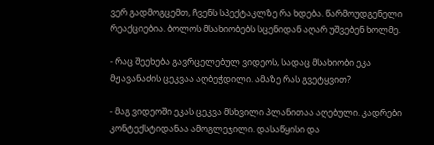ვერ გადმოგცემთ, ჩვენს სპექტაკლზე რა ხდება. წარმოუდგენელი რეაქციებია. ბოლოს მსახიობებს სცენიდან აღარ უშვებენ ხოლმე.

- რაც შეეხება გავრცელებულ ვიდეოს, სადაც მსახიობი ეკა მჟავანაძის ცეკვაა აღბეჭდილი. ამაზე რას გვეტყვით?

- მაგ ვიდეოში ეკას ცეკვა მსხვილი პლანითაა აღებული. კადრები კონტექსტიდანაა ამოგლეჯილი. დასაწყისი და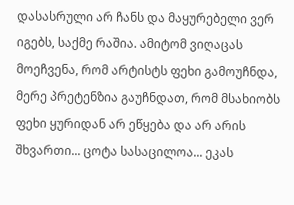დასასრული არ ჩანს და მაყურებელი ვერ იგებს, საქმე რაშია. ამიტომ ვიღაცას მოეჩვენა, რომ არტისტს ფეხი გამოუჩნდა, მერე პრეტენზია გაუჩნდათ, რომ მსახიობს ფეხი ყურიდან არ ეწყება და არ არის შხვართი... ცოტა სასაცილოა... ეკას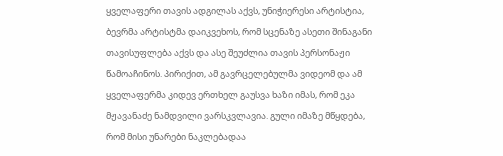ყველაფერი თავის ადგილას აქვს, უნიჭიერესი არტისტია, ბევრმა არტისტმა დაიკვეხოს, რომ სცენაზე ასეთი შინაგანი თავისუფლება აქვს და ასე შეუძლია თავის პერსონაჟი წამოაჩინოს. პირიქით, ამ გავრცელებულმა ვიდეომ და ამ ყველაფერმა კიდევ ერთხელ გაუსვა ხაზი იმას, რომ ეკა მჟავანაძე ნამდვილი ვარსკვლავია. გული იმაზე მწყდება, რომ მისი უნარები ნაკლებადაა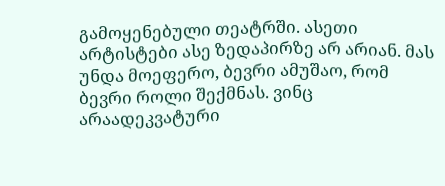გამოყენებული თეატრში. ასეთი არტისტები ასე ზედაპირზე არ არიან. მას უნდა მოეფერო, ბევრი ამუშაო, რომ ბევრი როლი შექმნას. ვინც არაადეკვატური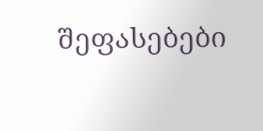შეფასებები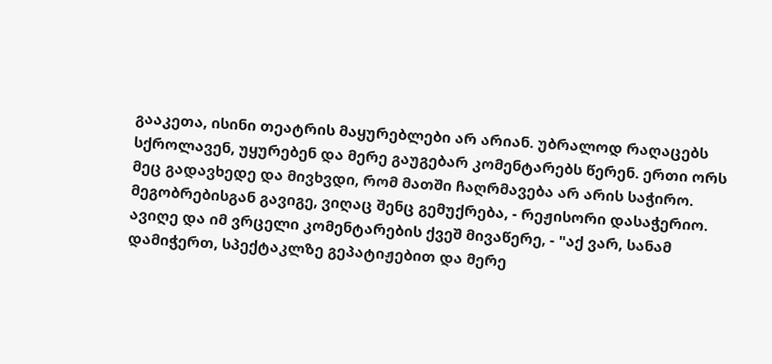გააკეთა, ისინი თეატრის მაყურებლები არ არიან. უბრალოდ რაღაცებს სქროლავენ, უყურებენ და მერე გაუგებარ კომენტარებს წერენ. ერთი ორს მეც გადავხედე და მივხვდი, რომ მათში ჩაღრმავება არ არის საჭირო. მეგობრებისგან გავიგე, ვიღაც შენც გემუქრება, - რეჟისორი დასაჭერიო. ავიღე და იმ ვრცელი კომენტარების ქვეშ მივაწერე, - "აქ ვარ, სანამ დამიჭერთ, სპექტაკლზე გეპატიჟებით და მერე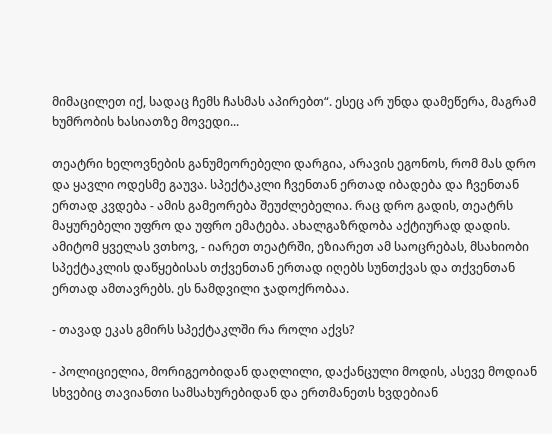მიმაცილეთ იქ, სადაც ჩემს ჩასმას აპირებთ“. ესეც არ უნდა დამეწერა, მაგრამ ხუმრობის ხასიათზე მოვედი...

თეატრი ხელოვნების განუმეორებელი დარგია, არავის ეგონოს, რომ მას დრო და ყავლი ოდესმე გაუვა. სპექტაკლი ჩვენთან ერთად იბადება და ჩვენთან ერთად კვდება - ამის გამეორება შეუძლებელია. რაც დრო გადის, თეატრს მაყურებელი უფრო და უფრო ემატება. ახალგაზრდობა აქტიურად დადის. ამიტომ ყველას ვთხოვ, - იარეთ თეატრში, ეზიარეთ ამ საოცრებას, მსახიობი სპექტაკლის დაწყებისას თქვენთან ერთად იღებს სუნთქვას და თქვენთან ერთად ამთავრებს. ეს ნამდვილი ჯადოქრობაა.

- თავად ეკას გმირს სპექტაკლში რა როლი აქვს?

- პოლიციელია, მორიგეობიდან დაღლილი, დაქანცული მოდის, ასევე მოდიან სხვებიც თავიანთი სამსახურებიდან და ერთმანეთს ხვდებიან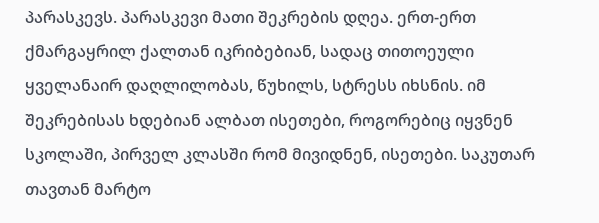პარასკევს. პარასკევი მათი შეკრების დღეა. ერთ-ერთ ქმარგაყრილ ქალთან იკრიბებიან, სადაც თითოეული ყველანაირ დაღლილობას, წუხილს, სტრესს იხსნის. იმ შეკრებისას ხდებიან ალბათ ისეთები, როგორებიც იყვნენ სკოლაში, პირველ კლასში რომ მივიდნენ, ისეთები. საკუთარ თავთან მარტო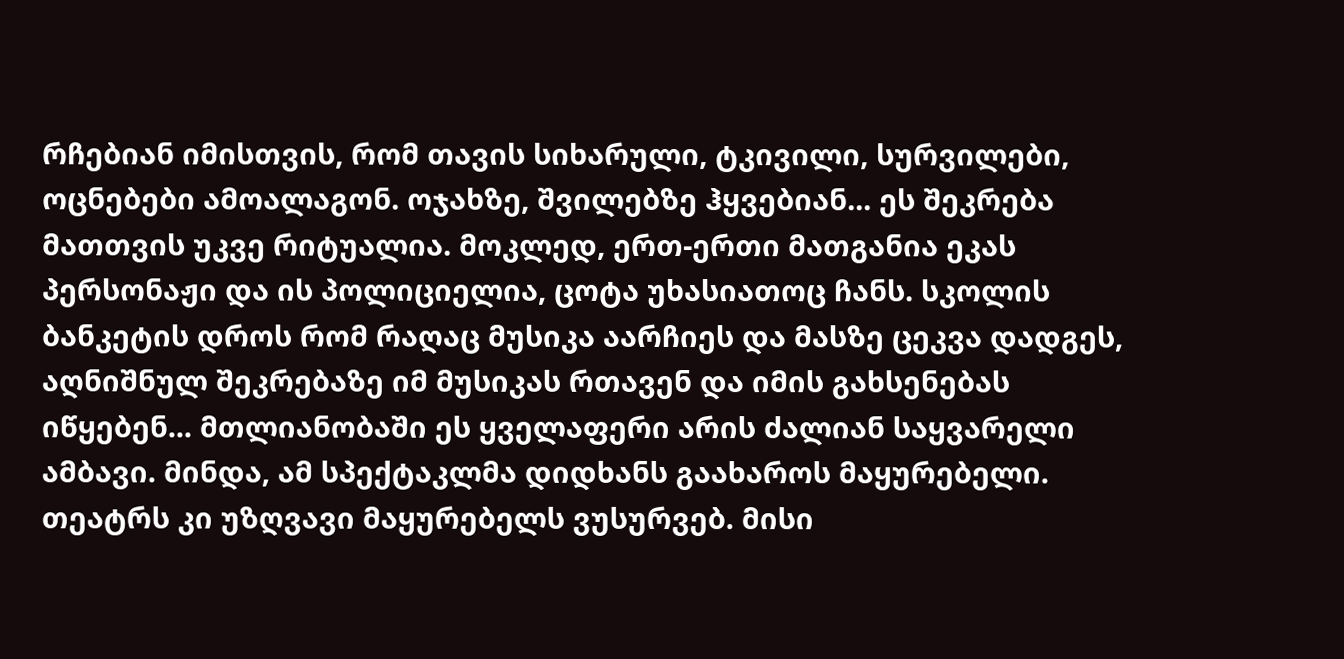რჩებიან იმისთვის, რომ თავის სიხარული, ტკივილი, სურვილები, ოცნებები ამოალაგონ. ოჯახზე, შვილებზე ჰყვებიან... ეს შეკრება მათთვის უკვე რიტუალია. მოკლედ, ერთ-ერთი მათგანია ეკას პერსონაჟი და ის პოლიციელია, ცოტა უხასიათოც ჩანს. სკოლის ბანკეტის დროს რომ რაღაც მუსიკა აარჩიეს და მასზე ცეკვა დადგეს, აღნიშნულ შეკრებაზე იმ მუსიკას რთავენ და იმის გახსენებას იწყებენ... მთლიანობაში ეს ყველაფერი არის ძალიან საყვარელი ამბავი. მინდა, ამ სპექტაკლმა დიდხანს გაახაროს მაყურებელი. თეატრს კი უზღვავი მაყურებელს ვუსურვებ. მისი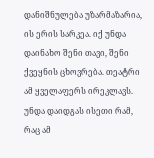დანიშნულება უზარმაზარია, ის ერის სარკეა. იქ უნდა დაინახო შენი თავი, შენი ქვეყნის ცხოვრება. თეატრი ამ ყველაფერს ირეკლავს. უნდა დაიდგას ისეთი რამ, რაც ამ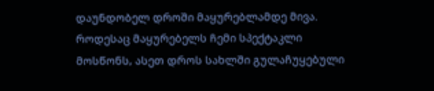დაუნდობელ დროში მაყურებლამდე მივა. როდესაც მაყურებელს ჩემი სპექტაკლი მოსწონს, ასეთ დროს სახლში გულაჩუყებული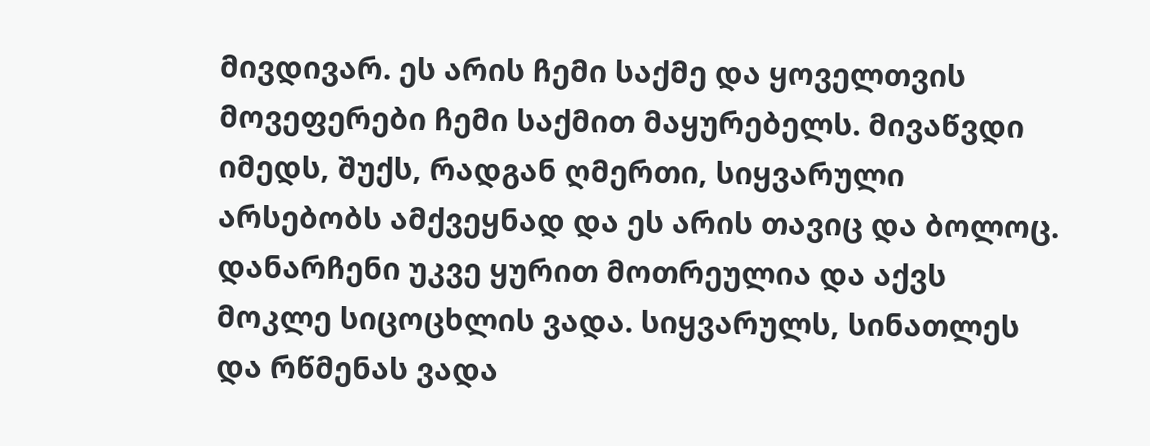მივდივარ. ეს არის ჩემი საქმე და ყოველთვის მოვეფერები ჩემი საქმით მაყურებელს. მივაწვდი იმედს, შუქს, რადგან ღმერთი, სიყვარული არსებობს ამქვეყნად და ეს არის თავიც და ბოლოც. დანარჩენი უკვე ყურით მოთრეულია და აქვს მოკლე სიცოცხლის ვადა. სიყვარულს, სინათლეს და რწმენას ვადა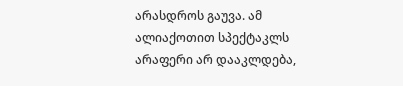არასდროს გაუვა. ამ ალიაქოთით სპექტაკლს არაფერი არ დააკლდება,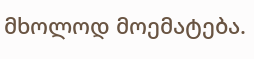მხოლოდ მოემატება.